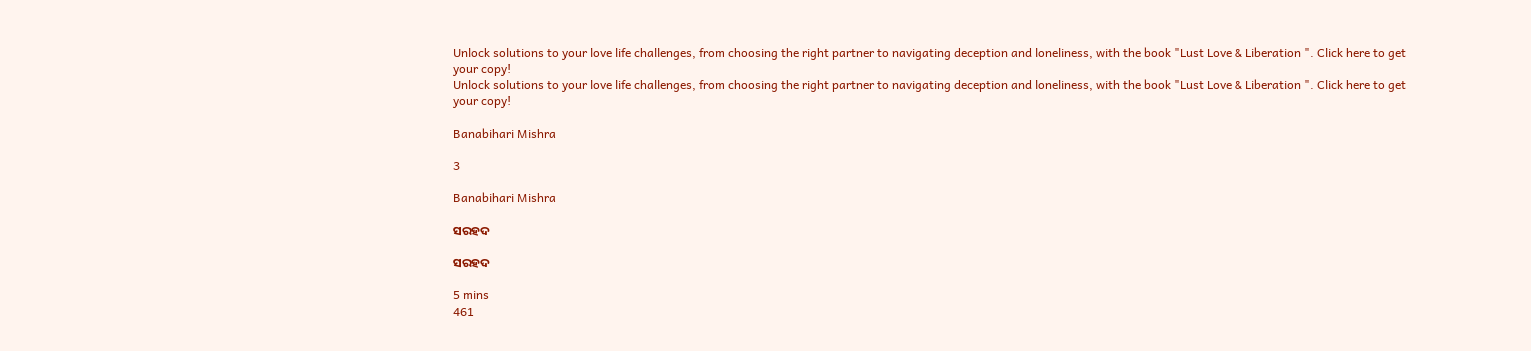Unlock solutions to your love life challenges, from choosing the right partner to navigating deception and loneliness, with the book "Lust Love & Liberation ". Click here to get your copy!
Unlock solutions to your love life challenges, from choosing the right partner to navigating deception and loneliness, with the book "Lust Love & Liberation ". Click here to get your copy!

Banabihari Mishra

3

Banabihari Mishra

ସରହଦ

ସରହଦ

5 mins
461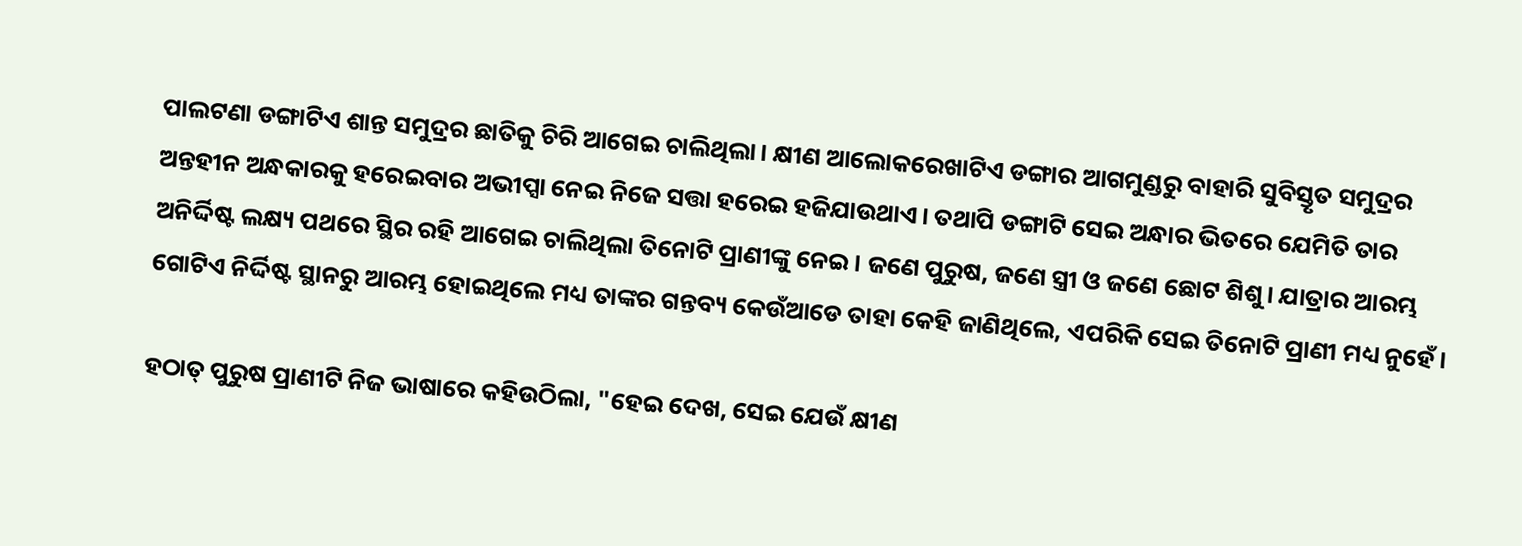ପାଲଟଣା ଡଙ୍ଗାଟିଏ ଶାନ୍ତ ସମୁଦ୍ରର ଛାତିକୁ ଚିରି ଆଗେଇ ଚାଲିଥିଲା। କ୍ଷୀଣ ଆଲୋକରେଖାଟିଏ ଡଙ୍ଗାର ଆଗମୁଣ୍ଡରୁ ବାହାରି ସୁବିସ୍ତୃତ ସମୁଦ୍ରର ଅନ୍ତହୀନ ଅନ୍ଧକାରକୁ ହରେଇବାର ଅଭୀପ୍ସା ନେଇ ନିଜେ ସତ୍ତା ହରେଇ ହଜିଯାଉଥାଏ। ତଥାପି ଡଙ୍ଗାଟି ସେଇ ଅନ୍ଧାର ଭିତରେ ଯେମିତି ତାର ଅନିର୍ଦ୍ଦିଷ୍ଟ ଲକ୍ଷ୍ୟ ପଥରେ ସ୍ଥିର ରହି ଆଗେଇ ଚାଲିଥିଲା ତିନୋଟି ପ୍ରାଣୀଙ୍କୁ ନେଇ। ଜଣେ ପୁରୁଷ, ଜଣେ ସ୍ତ୍ରୀ ଓ ଜଣେ ଛୋଟ ଶିଶୁ। ଯାତ୍ରାର ଆରମ୍ଭ ଗୋଟିଏ ନିର୍ଦ୍ଦିଷ୍ଟ ସ୍ଥାନରୁ ଆରମ୍ଭ ହୋଇଥିଲେ ମଧ୍ୟ ତାଙ୍କର ଗନ୍ତବ୍ୟ କେଉଁଆଡେ ତାହା କେହି ଜାଣିଥିଲେ, ଏପରିକି ସେଇ ତିନୋଟି ପ୍ରାଣୀ ମଧ୍ୟ ନୁହେଁ।

ହଠାତ୍ ପୁରୁଷ ପ୍ରାଣୀଟି ନିଜ ଭାଷାରେ କହିଉଠିଲା, "ହେଇ ଦେଖ, ସେଇ ଯେଉଁ କ୍ଷୀଣ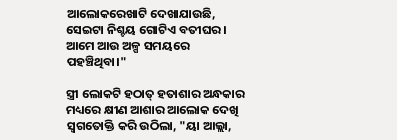ଆଲୋକରେଖାଟି ଦେଖାଯାଉଛି, ସେଇଟା ନିଶ୍ଚୟ ଗୋଟିଏ ବତୀଘର। ଆମେ ଆଉ ଅଳ୍ପ ସମୟରେ ପହଞ୍ଚିଥିବା।"

ସ୍ତ୍ରୀ ଲୋକଟି ହଠାତ୍ ହତାଶାର ଅନ୍ଧକାର ମଧ୍ୟରେ କ୍ଷୀଣ ଆଶାର ଆଲୋକ ଦେଖି ସ୍ବଗତୋକ୍ତି କରି ଉଠିଲା, "ୟା ଆଲ୍ଲା,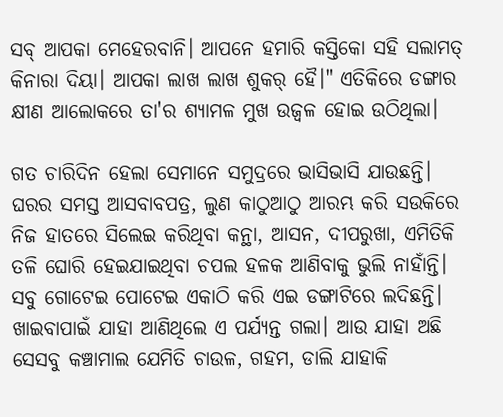ସବ୍ ଆପକା ମେହେରବାନି। ଆପନେ ହମାରି କସ୍ତିକୋ ସହି ସଲାମତ୍ କିନାରା ଦିୟା। ଆପକା ଲାଖ ଲାଖ ଶୁକର୍ ହୈ।" ଏତିକିରେ ଡଙ୍ଗାର କ୍ଷୀଣ ଆଲୋକରେ ତା'ର ଶ୍ୟାମଳ ମୁଖ ଉଜ୍ବଳ ହୋଇ ଉଠିଥିଲା।

ଗତ ଚାରିଦିନ ହେଲା ସେମାନେ ସମୁଦ୍ରରେ ଭାସିଭାସି ଯାଉଛନ୍ତି। ଘରର ସମସ୍ତ ଆସବାବପତ୍ର, ଲୁଣ କାଠୁଆଠୁ ଆରମ୍ଭ କରି ସଉକିରେ ନିଜ ହାତରେ ସିଲେଇ କରିଥିବା କନ୍ଥା, ଆସନ, ଦୀପରୁଖା, ଏମିତିକି ତଳି ଘୋରି ହେଇଯାଇଥିବା ଚପଲ ହଳକ ଆଣିବାକୁ ଭୁଲି ନାହାଁନ୍ତି। ସବୁ ଗୋଟେଇ ପୋଟେଇ ଏକାଠି କରି ଏଇ ଡଙ୍ଗାଟିରେ ଲଦିଛନ୍ତି। ଖାଇବାପାଇଁ ଯାହା ଆଣିଥିଲେ ଏ ପର୍ଯ୍ୟନ୍ତ ଗଲା। ଆଉ ଯାହା ଅଛି ସେସବୁ କଞ୍ଚାମାଲ ଯେମିତି ଚାଉଳ, ଗହମ, ଡାଲି ଯାହାକି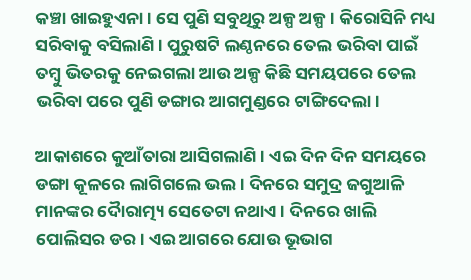କଞ୍ଚା ଖାଇହୁଏନା। ସେ ପୁଣି ସବୁଥିରୁ ଅଳ୍ପ ଅଳ୍ପ। କିରୋସିନି ମଧ୍ୟ ସରିବାକୁ ବସିଲାଣି। ପୁରୁଷଟି ଲଣ୍ଠନରେ ତେଲ ଭରିବା ପାଇଁ ତମ୍ବୁ ଭିତରକୁ ନେଇଗଲା ଆଉ ଅଳ୍ପ କିଛି ସମୟପରେ ତେଲ ଭରିବା ପରେ ପୁଣି ଡଙ୍ଗାର ଆଗମୁଣ୍ଡରେ ଟାଙ୍ଗିଦେଲା।

ଆକାଶରେ କୁଆଁତାରା ଆସିଗଲାଣି। ଏଇ ଦିନ ଦିନ ସମୟରେ ଡଙ୍ଗା କୂଳରେ ଲାଗିଗଲେ ଭଲ। ଦିନରେ ସମୁଦ୍ର ଜଗୁଆଳି ମାନଙ୍କର ଦୋୖରାତ୍ମ୍ୟ ସେତେଟା ନଥାଏ। ଦିନରେ ଖାଲି ପୋଲିସର ଡର। ଏଇ ଆଗରେ ଯୋଉ ଭୂଭାଗ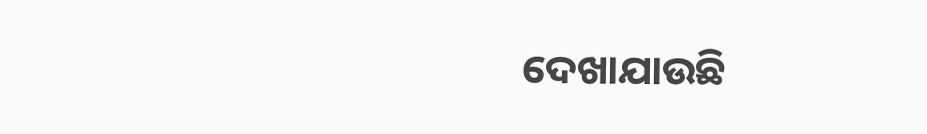ଦେଖାଯାଉଛି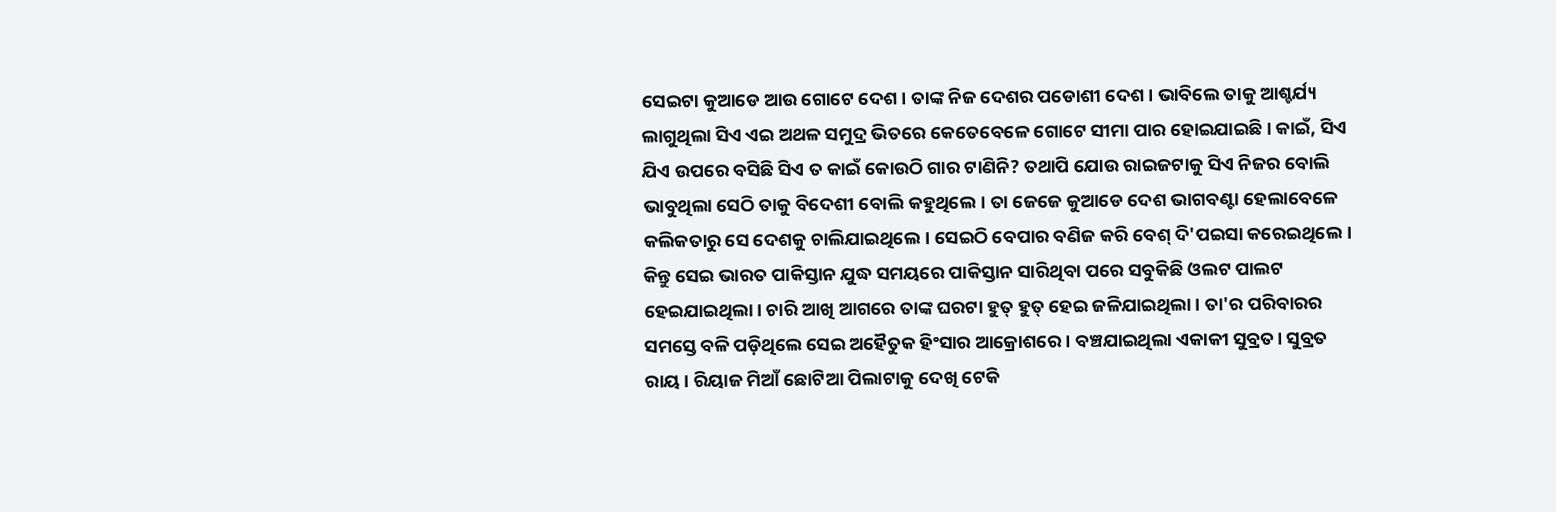ସେଇଟା କୁଆଡେ ଆଉ ଗୋଟେ ଦେଶ। ତାଙ୍କ ନିଜ ଦେଶର ପଡୋଶୀ ଦେଶ। ଭାବିଲେ ତାକୁ ଆଶ୍ଚର୍ଯ୍ୟ ଲାଗୁଥିଲା ସିଏ ଏଇ ଅଥଳ ସମୁଦ୍ର ଭିତରେ କେତେବେଳେ ଗୋଟେ ସୀମା ପାର ହୋଇଯାଇଛି। କାଇଁ, ସିଏ ଯିଏ ଉପରେ ବସିଛି ସିଏ ତ କାଇଁ କୋଉଠି ଗାର ଟାଣିନି? ତଥାପି ଯୋଉ ରାଇଜଟାକୁ ସିଏ ନିଜର ବୋଲି ଭାବୁଥିଲା ସେଠି ତାକୁ ବିଦେଶୀ ବୋଲି କହୁଥିଲେ। ତା ଜେଜେ କୁଆଡେ ଦେଶ ଭାଗବଣ୍ଟା ହେଲାବେଳେ କଲିକତାରୁ ସେ ଦେଶକୁ ଚାଲିଯାଇଥିଲେ। ସେଇଠି ବେପାର ବଣିଜ କରି ବେଶ୍ ଦି'ପଇସା କରେଇଥିଲେ। କିନ୍ତୁ ସେଇ ଭାରତ ପାକିସ୍ତାନ ଯୁଦ୍ଧ ସମୟରେ ପାକିସ୍ତାନ ସାରିଥିବା ପରେ ସବୁକିଛି ଓଲଟ ପାଲଟ ହେଇଯାଇଥିଲା। ଚାରି ଆଖି ଆଗରେ ତାଙ୍କ ଘରଟା ହୁତ୍ ହୁତ୍ ହେଇ ଜଳିଯାଇଥିଲା। ତା'ର ପରିବାରର ସମସ୍ତେ ବଳି ପଡ଼ିଥିଲେ ସେଇ ଅହୈତୁକ ହିଂସାର ଆକ୍ରୋଶରେ। ବଞ୍ଚଯାଇଥିଲା ଏକାକୀ ସୁବ୍ରତ। ସୁବ୍ରତ ରାୟ। ରିୟାଜ ମିଆଁ ଛୋଟିଆ ପିଲାଟାକୁ ଦେଖି ଟେକି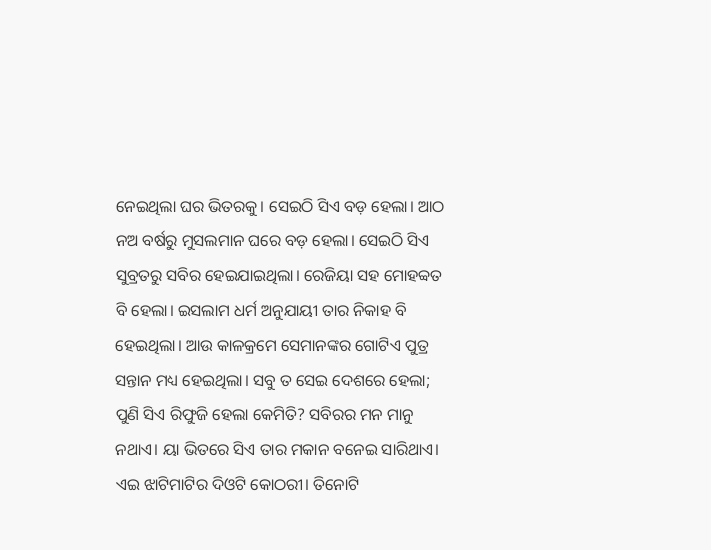ନେଇଥିଲା ଘର ଭିତରକୁ। ସେଇଠି ସିଏ ବଡ଼ ହେଲା। ଆଠ ନଅ ବର୍ଷରୁ ମୁସଲମାନ ଘରେ ବଡ଼ ହେଲା। ସେଇଠି ସିଏ ସୁବ୍ରତରୁ ସବିର ହେଇଯାଇଥିଲା। ରେଜିୟା ସହ ମୋହବ୍ବତ ବି ହେଲା। ଇସଲାମ ଧର୍ମ ଅନୁଯାୟୀ ତାର ନିକାହ ବି ହେଇଥିଲା। ଆଉ କାଳକ୍ରମେ ସେମାନଙ୍କର ଗୋଟିଏ ପୁତ୍ର ସନ୍ତାନ ମଧ୍ୟ ହେଇଥିଲା। ସବୁ ତ ସେଇ ଦେଶରେ ହେଲା; ପୁଣି ସିଏ ରିଫୁଜି ହେଲା କେମିତି? ସବିରର ମନ ମାନୁ ନଥାଏ। ୟା ଭିତରେ ସିଏ ତାର ମକାନ ବନେଇ ସାରିଥାଏ। ଏଇ ଝାଟିମାଟିର ଦିଓଟି କୋଠରୀ। ତିନୋଟି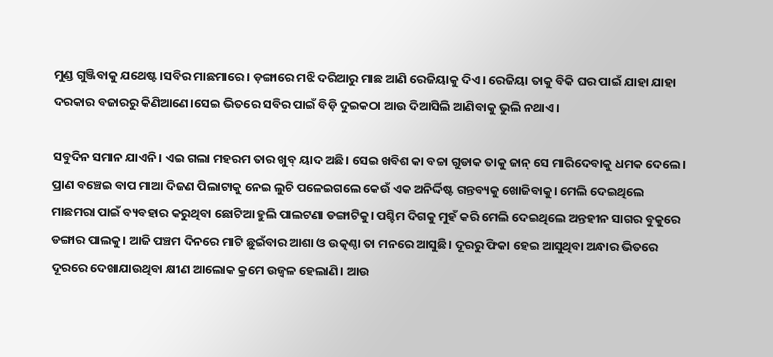ମୁଣ୍ଡ ଗୁଞ୍ଜିବାକୁ ଯଥେଷ୍ଟ।ସବିର ମାଛମାରେ। ଡ଼ଙ୍ଗାରେ ମଝି ଦରିଆରୁ ମାଛ ଆଣି ରେଜିୟାକୁ ଦିଏ। ରେଜିୟା ତାକୁ ବିକି ଘର ପାଇଁ ଯାହା ଯାହା ଦରକାର ବଜାରରୁ କିଣିଆଣେ।ସେଇ ଭିତରେ ସବିର ପାଇଁ ବିଡ଼ି ଦୁଇକଠା ଆଉ ଦିଆସିଲି ଆଣିବାକୁ ଭୁଲି ନଥାଏ।

ସବୁଦିନ ସମାନ ଯାଏନି। ଏଇ ଗଲା ମହରମ ତାର ଖୁବ୍ ୟାଦ ଅଛି। ସେଇ ଖବିଶ କା ବଚ୍ଚା ଗୁଡାକ ତାକୁ ଜାନ୍ ସେ ମାରିଦେବାକୁ ଧମକ ଦେଲେ। ପ୍ରାଣ ବଞ୍ଚେଇ ବାପ ମାଆ ଦିଜଣ ପିଲାଟାକୁ ନେଇ ଲୁଚି ପଳେଇଗଲେ କେଉଁ ଏକ ଅନିର୍ଦ୍ଦିଷ୍ଟ ଗନ୍ତବ୍ୟକୁ ଖୋଜିବାକୁ। ମେଲି ଦେଇଥିଲେ ମାଛମରା ପାଇଁ ବ୍ୟବହାର କରୁଥିବା ଛୋଟିଆ ହୁଲି ପାଲଟଣା ଡଙ୍ଗାଟିକୁ। ପଶ୍ଚିମ ଦିଗକୁ ମୁହଁ କରି ମେଲି ଦେଇଥିଲେ ଅନ୍ତହୀନ ସାଗର ବୁକୁରେ ଡଙ୍ଗାର ପାଲକୁ। ଆଜି ପଞ୍ଚମ ଦିନରେ ମାଟି ଛୁଇଁବାର ଆଶା ଓ ଉତ୍କଣ୍ଠା ତା ମନରେ ଆସୁଛି। ଦୂରରୁ ଫିକା ହେଇ ଆସୁଥିବା ଅନ୍ଧାର ଭିତରେ ଦୂରରେ ଦେଖାଯାଉଥିବା କ୍ଷୀଣ ଆଲୋକ କ୍ରମେ ଉଜ୍ବଳ ହେଲାଣି। ଆଉ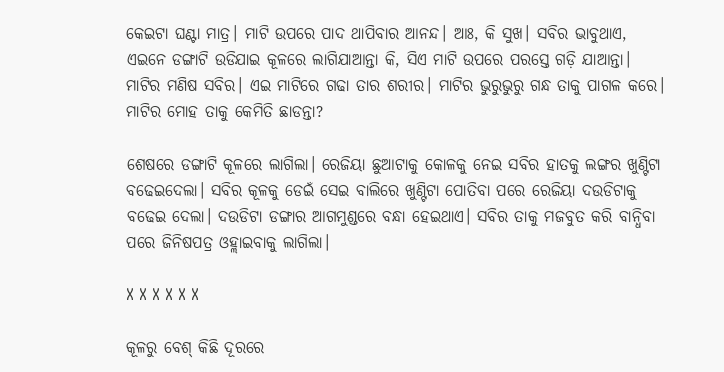କେଇଟା ଘଣ୍ଟା ମାତ୍ର। ମାଟି ଉପରେ ପାଦ ଥାପିବାର ଆନନ୍ଦ। ଆଃ, କି ସୁଖ। ସବିର ଭାବୁଥାଏ, ଏଇନେ ଡଙ୍ଗାଟି ଉଡିଯାଇ କୂଳରେ ଲାଗିଯାଆନ୍ତା କି, ସିଏ ମାଟି ଉପରେ ପରସ୍ତେ ଗଡ଼ି ଯାଆନ୍ତା। ମାଟିର ମଣିଷ ସବିର। ଏଇ ମାଟିରେ ଗଢା ତାର ଶରୀର। ମାଟିର ଭୁରୁଭୁରୁ ଗନ୍ଧ ତାକୁ ପାଗଳ କରେ। ମାଟିର ମୋହ ତାକୁ କେମିତି ଛାଡନ୍ତା?

ଶେଷରେ ଡଙ୍ଗାଟି କୂଳରେ ଲାଗିଲା। ରେଜିୟା ଛୁଆଟାକୁ କୋଳକୁ ନେଇ ସବିର ହାତକୁ ଲଙ୍ଗର ଖୁଣ୍ଟିଟା ବଢେଇଦେଲା। ସବିର କୂଳକୁ ଡେଇଁ ସେଇ ବାଲିରେ ଖୁଣ୍ଟିଟା ପୋତିବା ପରେ ରେଜିୟା ଦଉଡିଟାକୁ ବଢେଇ ଦେଲା। ଦଉଡିଟା ଡଙ୍ଗାର ଆଗମୁଣ୍ଡରେ ବନ୍ଧା ହେଇଥାଏ। ସବିର ତାକୁ ମଜବୁତ କରି ବାନ୍ଧିବା ପରେ ଜିନିଷପତ୍ର ଓହ୍ଲାଇବାକୁ ଲାଗିଲା।

X X X X X X

କୂଳରୁ ବେଶ୍ କିଛି ଦୂରରେ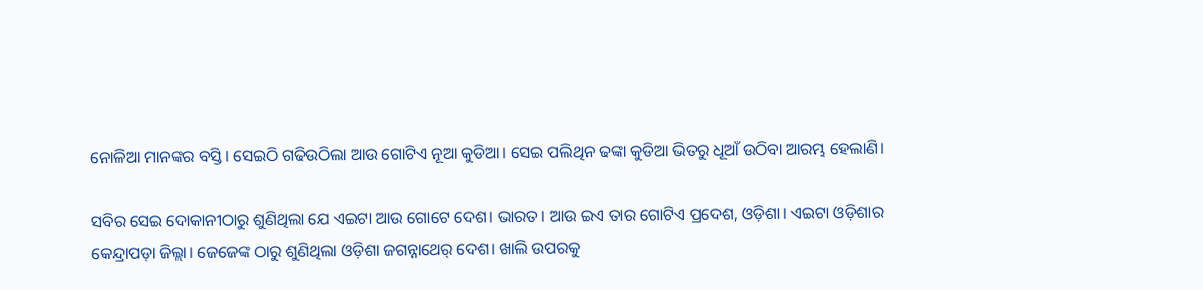ନୋଳିଆ ମାନଙ୍କର ବସ୍ତି। ସେଇଠି ଗଢିଉଠିଲା ଆଉ ଗୋଟିଏ ନୂଆ କୁଡିଆ। ସେଇ ପଲିଥିନ ଢଙ୍କା କୁଡିଆ ଭିତରୁ ଧୂଆଁ ଉଠିବା ଆରମ୍ଭ ହେଲାଣି।

ସବିର ସେଇ ଦୋକାନୀଠାରୁ ଶୁଣିଥିଲା ଯେ ଏଇଟା ଆଉ ଗୋଟେ ଦେଶ। ଭାରତ। ଆଉ ଇଏ ତାର ଗୋଟିଏ ପ୍ରଦେଶ, ଓଡ଼ିଶା। ଏଇଟା ଓଡ଼ିଶାର କେନ୍ଦ୍ରାପଡ଼ା ଜିଲ୍ଲା। ଜେଜେଙ୍କ ଠାରୁ ଶୁଣିଥିଲା ଓଡ଼ିଶା ଜଗନ୍ନାଥେର୍ ଦେଶ। ଖାଲି ଉପରକୁ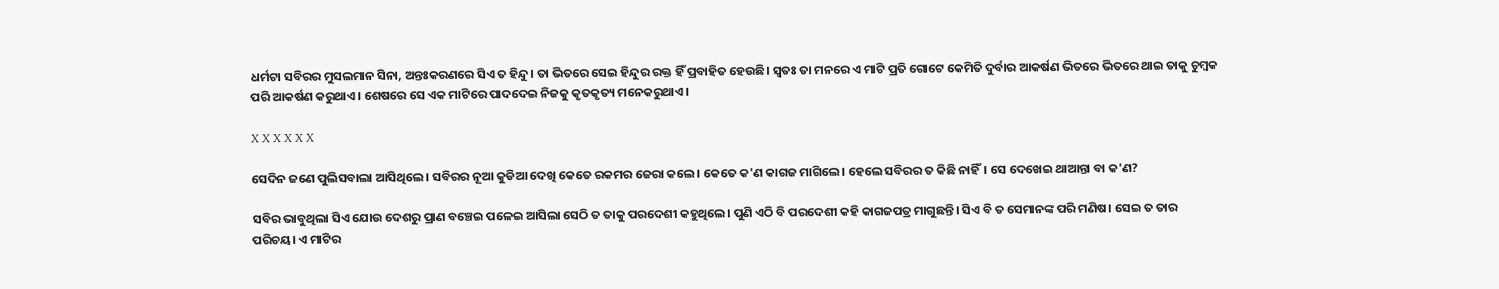ଧର୍ମଟା ସବିରର ମୁସଲମାନ ସିନା, ଅନ୍ତଃକରଣରେ ସିଏ ତ ହିନ୍ଦୁ। ତା ଭିତରେ ସେଇ ହିନ୍ଦୁର ରକ୍ତ ହିଁ ପ୍ରବାହିତ ହେଉଛି। ସ୍ବତଃ ତା ମନରେ ଏ ମାଟି ପ୍ରତି ଗୋଟେ କେମିତି ଦୁର୍ବାର ଆକର୍ଷଣ ଭିତରେ ଭିତରେ ଥାଇ ତାକୁ ଚୁମ୍ବକ ପରି ଆକର୍ଷଣ କରୁଥାଏ। ଶେଷରେ ସେ ଏକ ମାଟିରେ ପାଦଦେଇ ନିଜକୁ କୃତକୃତ୍ୟ ମନେକରୁଥାଏ।

X X X X X X

ସେଦିନ ଜଣେ ପୁଲିସବାଲା ଆସିଥିଲେ। ସବିରର ନୂଆ କୁଡିଆ ଦେଖି କେତେ ରକମର ଜେରା କଲେ। କେତେ କ'ଣ କାଗଜ ମାଗିଲେ। ହେଲେ ସବିରର ତ କିଛି ନାହିଁ। ସେ ଦେଖେଇ ଥାଆନ୍ତା ବା କ'ଣ?

ସବିର ଭାବୁଥିଲା ସିଏ ଯୋଉ ଦେଶରୁ ପ୍ରାଣ ବଞ୍ଚେଇ ପଳେଇ ଆସିଲା ସେଠି ତ ତାକୁ ପରଦେଶୀ କହୁଥିଲେ। ପୁଣି ଏଠି ବି ପରଦେଶୀ କହି କାଗଜପତ୍ର ମାଗୁଛନ୍ତି। ସିଏ ବି ତ ସେମାନଙ୍କ ପରି ମଣିଷ। ସେଇ ତ ତାର ପରିଚୟ। ଏ ମାଟିର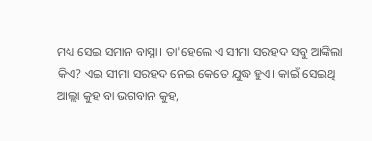ମଧ୍ୟ ସେଇ ସମାନ ବାସ୍ନା। ତା'ହେଲେ ଏ ସୀମା ସରହଦ ସବୁ ଆଙ୍କିଲା କିଏ? ଏଇ ସୀମା ସରହଦ ନେଇ କେତେ ଯୁଦ୍ଧ ହୁଏ। କାଇଁ ସେଇଥି ଆଲ୍ଲା କୁହ ବା ଭଗବାନ କୁହ,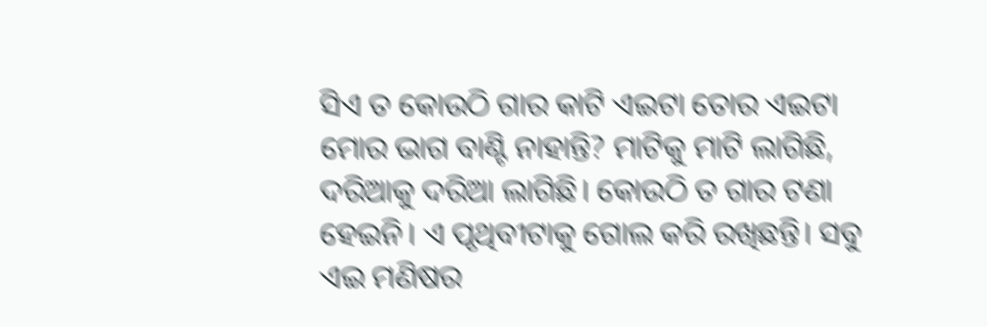ସିଏ ତ କୋଉଠି ଗାର କାଟି ଏଇଟା ତୋର ଏଇଟା ମୋର ଭାଗ ବାଣ୍ଟି ନାହାନ୍ତି? ମାଟିକୁ ମାଟି ଲାଗିଛି, ଦରିଆକୁ ଦରିଆ ଲାଗିଛି। କୋଉଠି ତ ଗାର ଟଣା ହେଇନି। ଏ ପୃଥିବୀଟାକୁ ଗୋଲ କରି ରଖିଛନ୍ତି। ସବୁ ଏଇ ମଣିଷର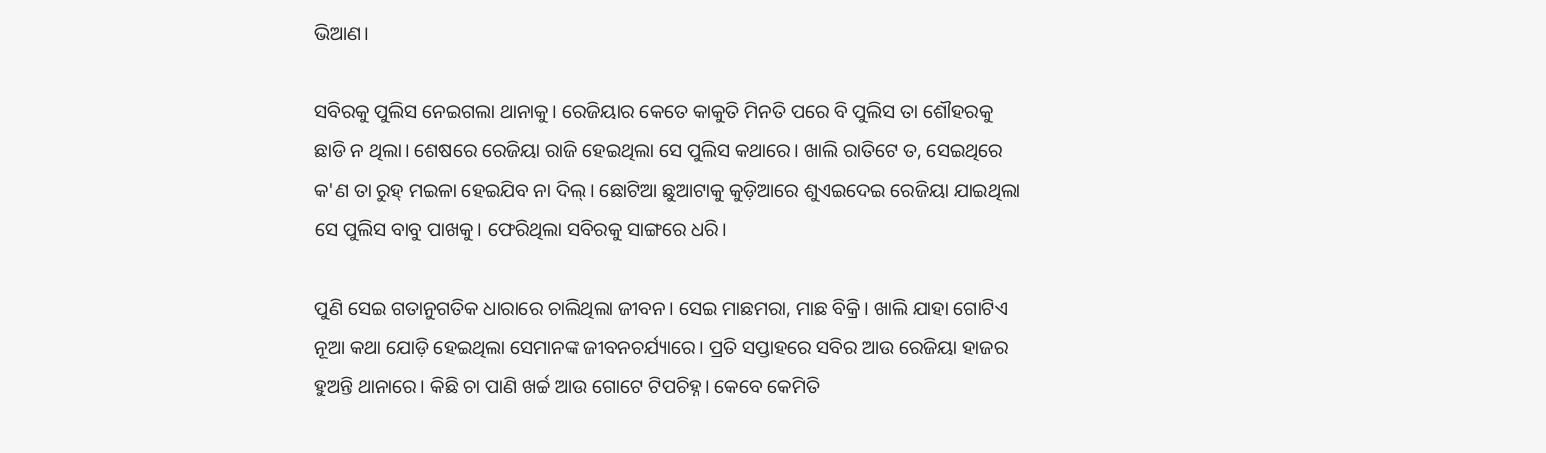ଭିଆଣ।

ସବିରକୁ ପୁଲିସ ନେଇଗଲା ଥାନାକୁ। ରେଜିୟାର କେତେ କାକୁତି ମିନତି ପରେ ବି ପୁଲିସ ତା ଶୌହରକୁ ଛାଡି ନ ଥିଲା। ଶେଷରେ ରେଜିୟା ରାଜି ହେଇଥିଲା ସେ ପୁଲିସ କଥାରେ। ଖାଲି ରାତିଟେ ତ, ସେଇଥିରେ କ'ଣ ତା ରୁହ୍ ମଇଳା ହେଇଯିବ ନା ଦିଲ୍। ଛୋଟିଆ ଛୁଆଟାକୁ କୁଡ଼ିଆରେ ଶୁଏଇଦେଇ ରେଜିୟା ଯାଇଥିଲା ସେ ପୁଲିସ ବାବୁ ପାଖକୁ। ଫେରିଥିଲା ସବିରକୁ ସାଙ୍ଗରେ ଧରି।

ପୁଣି ସେଇ ଗତାନୁଗତିକ ଧାରାରେ ଚାଲିଥିଲା ଜୀବନ। ସେଇ ମାଛମରା, ମାଛ ବିକ୍ରି। ଖାଲି ଯାହା ଗୋଟିଏ ନୂଆ କଥା ଯୋଡ଼ି ହେଇଥିଲା ସେମାନଙ୍କ ଜୀବନଚର୍ଯ୍ୟାରେ। ପ୍ରତି ସପ୍ତାହରେ ସବିର ଆଉ ରେଜିୟା ହାଜର ହୁଅନ୍ତି ଥାନାରେ। କିଛି ଚା ପାଣି ଖର୍ଚ୍ଚ ଆଉ ଗୋଟେ ଟିପଚିହ୍ନ। କେବେ କେମିତି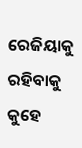ରେଜିୟାକୁ ରହିବାକୁ କୁହେ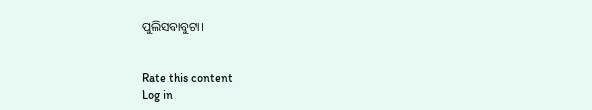ପୁଲିସବାବୁଟା।


Rate this content
Log in